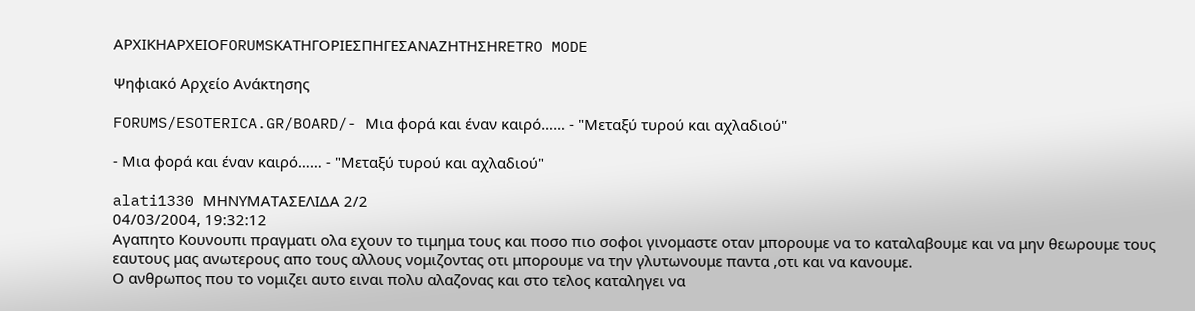ΑΡΧΙΚΗΑΡΧΕΙΟFORUMSΚΑΤΗΓΟΡΙΕΣΠΗΓΕΣΑΝΑΖΗΤΗΣΗRETRO MODE

Ψηφιακό Αρχείο Ανάκτησης

FORUMS/ESOTERICA.GR/BOARD/- Μια φορά και έναν καιρό…… - "Μεταξύ τυρού και αχλαδιού"

- Μια φορά και έναν καιρό…… - "Μεταξύ τυρού και αχλαδιού"

alati1330 ΜΗΝΥΜΑΤΑΣΕΛΙΔΑ 2/2
04/03/2004, 19:32:12
Αγαπητο Κουνουπι πραγματι ολα εχουν το τιμημα τους και ποσο πιο σοφοι γινομαστε οταν μπορουμε να το καταλαβουμε και να μην θεωρουμε τους εαυτους μας ανωτερους απο τους αλλους νομιζοντας οτι μπορουμε να την γλυτωνουμε παντα ,οτι και να κανουμε.
Ο ανθρωπος που το νομιζει αυτο ειναι πολυ αλαζονας και στο τελος καταληγει να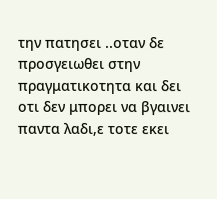την πατησει ..οταν δε προσγειωθει στην πραγματικοτητα και δει οτι δεν μπορει να βγαινει παντα λαδι,ε τοτε εκει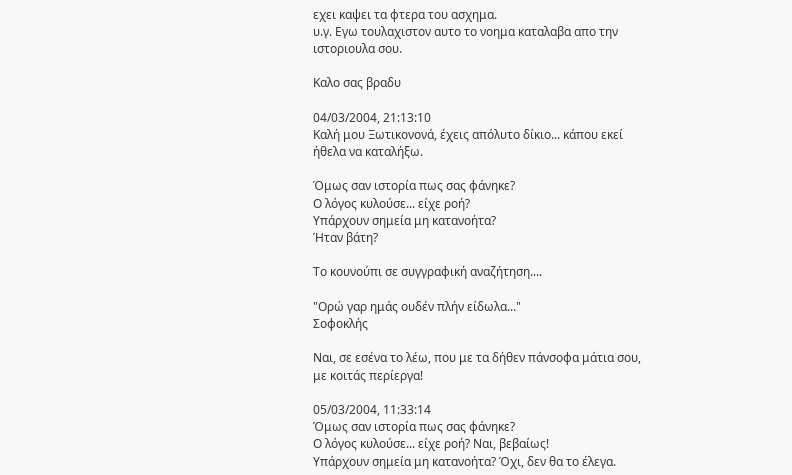εχει καψει τα φτερα του ασχημα.
υ.γ. Εγω τουλαχιστον αυτο το νοημα καταλαβα απο την ιστοριουλα σου.

Καλο σας βραδυ

04/03/2004, 21:13:10
Καλή μου Ξωτικονονά, έχεις απόλυτο δίκιο... κάπου εκεί ήθελα να καταλήξω.

Όμως σαν ιστορία πως σας φάνηκε?
Ο λόγος κυλούσε... είχε ροή?
Υπάρχουν σημεία μη κατανοήτα?
Ήταν βάτη?

Το κουνούπι σε συγγραφική αναζήτηση....

"Ορώ γαρ ημάς ουδέν πλήν είδωλα..."
Σοφοκλής

Ναι, σε εσένα το λέω, που με τα δήθεν πάνσοφα μάτια σου, με κοιτάς περίεργα!

05/03/2004, 11:33:14
Όμως σαν ιστορία πως σας φάνηκε?
Ο λόγος κυλούσε... είχε ροή? Nαι, βεβαίως!
Υπάρχουν σημεία μη κατανοήτα? Όχι, δεν θα το έλεγα.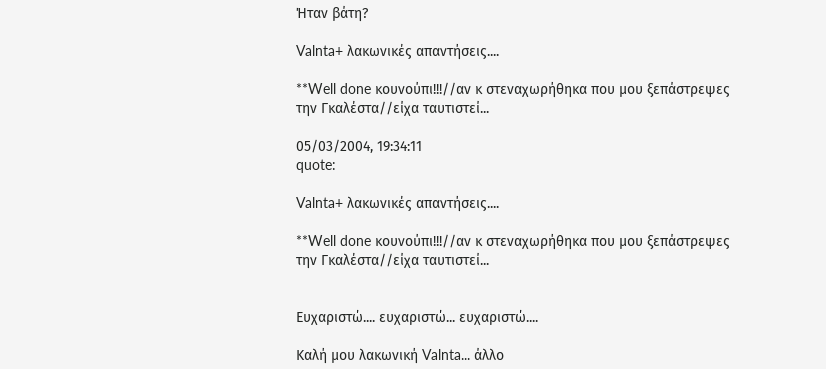Ήταν βάτη?

Valnta+ λακωνικές απαντήσεις....

**Well done κουνούπι!!!//αν κ στεναχωρήθηκα που μου ξεπάστρεψες
την Γκαλέστα//είχα ταυτιστεί...

05/03/2004, 19:34:11
quote:

Valnta+ λακωνικές απαντήσεις....

**Well done κουνούπι!!!//αν κ στεναχωρήθηκα που μου ξεπάστρεψες
την Γκαλέστα//είχα ταυτιστεί...


Ευχαριστώ.... ευχαριστώ... ευχαριστώ....

Καλή μου λακωνική Valnta... άλλο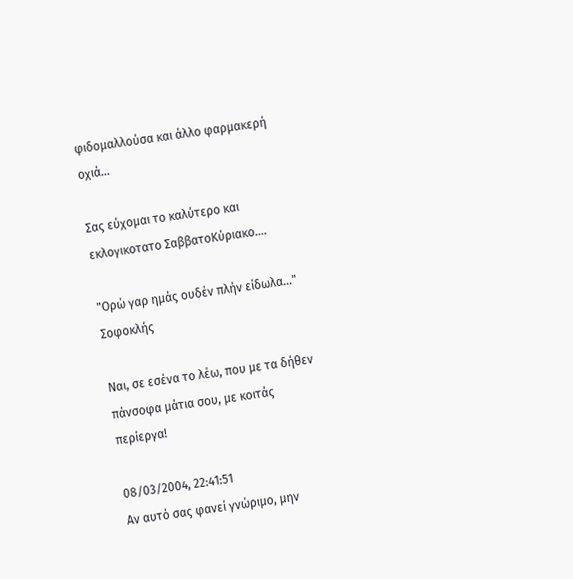φιδομαλλούσα και άλλο φαρμακερή οχιά...

Σας εύχομαι το καλύτερο και εκλογικοτατο ΣαββατοΚύριακο....

"Ορώ γαρ ημάς ουδέν πλήν είδωλα..."
Σοφοκλής

Ναι, σε εσένα το λέω, που με τα δήθεν πάνσοφα μάτια σου, με κοιτάς περίεργα!

08/03/2004, 22:41:51
Αν αυτό σας φανεί γνώριμο, μην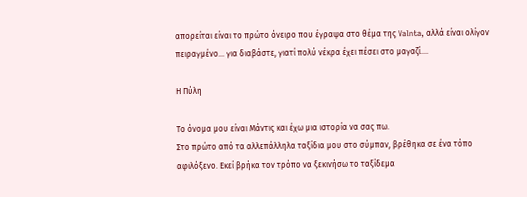απορείται είναι το πρώτο όνειρο που έγραψα στο θέμα της Valnta, αλλά είναι ολίγον πειραγμένο... για διαβάστε, γιατί πολύ νέκρα έχει πέσει στο μαγαζί....

Η Πύλη

Το όνομα μου είναι Μάντις και έχω μια ιστορία να σας πω.
Στο πρώτο από τα αλλεπάλληλα ταξίδια μου στο σύμπαν, βρέθηκα σε ένα τόπο αφιλόξενο. Εκεί βρήκα τον τρόπο να ξεκινήσω το ταξίδεμα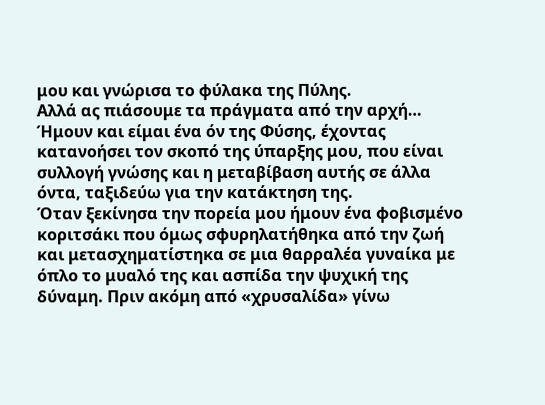μου και γνώρισα το φύλακα της Πύλης.
Αλλά ας πιάσουμε τα πράγματα από την αρχή…
Ήμουν και είμαι ένα όν της Φύσης, έχοντας κατανοήσει τον σκοπό της ύπαρξης μου, που είναι συλλογή γνώσης και η μεταβίβαση αυτής σε άλλα όντα, ταξιδεύω για την κατάκτηση της.
Όταν ξεκίνησα την πορεία μου ήμουν ένα φοβισμένο κοριτσάκι που όμως σφυρηλατήθηκα από την ζωή και μετασχηματίστηκα σε μια θαρραλέα γυναίκα με όπλο το μυαλό της και ασπίδα την ψυχική της δύναμη. Πριν ακόμη από «χρυσαλίδα» γίνω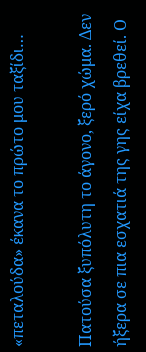«πεταλούδα» έκανα το πρώτο μου ταξίδι…

Πατούσα ξυπόλυτη το άγονο, ξερό χώμα. Δεν ήξερα σε πια εσχατιά της γης είχα βρεθεί. Ο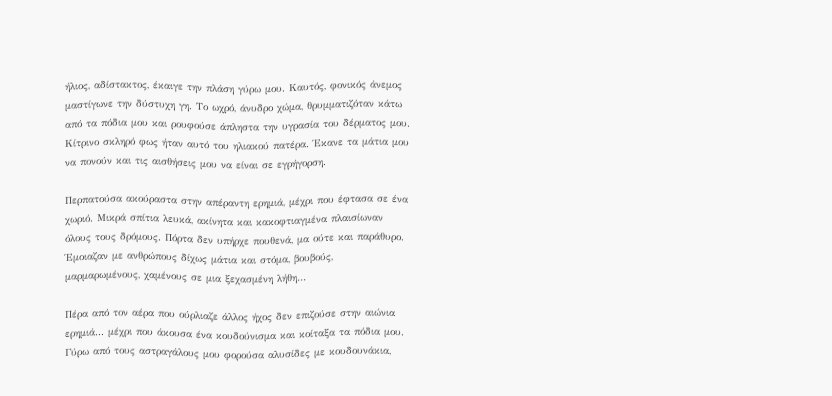ήλιος, αδίστακτος, έκαιγε την πλάση γύρω μου. Καυτός, φονικός άνεμος μαστίγωνε την δύστυχη γη. Το ωχρό, άνυδρο χώμα, θρυμματιζόταν κάτω από τα πόδια μου και ρουφούσε άπληστα την υγρασία του δέρματος μου. Κίτρινο σκληρό φως ήταν αυτό του ηλιακού πατέρα. Έκανε τα μάτια μου να πονούν και τις αισθήσεις μου να είναι σε εγρήγορση.

Περπατούσα ακούραστα στην απέραντη ερημιά, μέχρι που έφτασα σε ένα χωριό. Μικρά σπίτια λευκά, ακίνητα και κακοφτιαγμένα πλαισίωναν όλους τους δρόμους. Πόρτα δεν υπήρχε πουθενά, μα ούτε και παράθυρο. Έμοιαζαν με ανθρώπους δίχως μάτια και στόμα, βουβούς, μαρμαρωμένους, χαμένους σε μια ξεχασμένη λήθη…

Πέρα από τον αέρα που ούρλιαζε άλλος ήχος δεν επιζούσε στην αιώνια ερημιά... μέχρι που άκουσα ένα κουδούνισμα και κοίταξα τα πόδια μου.
Γύρω από τους αστραγάλους μου φορούσα αλυσίδες με κουδουνάκια,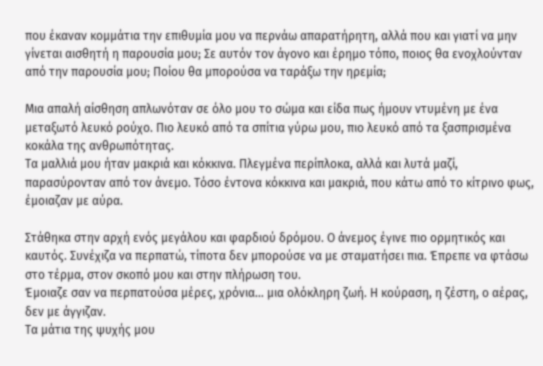που έκαναν κομμάτια την επιθυμία μου να περνάω απαρατήρητη, αλλά που και γιατί να μην γίνεται αισθητή η παρουσία μου; Σε αυτόν τον άγονο και έρημο τόπο, ποιος θα ενοχλούνταν από την παρουσία μου; Ποίου θα μπορούσα να ταράξω την ηρεμία;

Μια απαλή αίσθηση απλωνόταν σε όλο μου το σώμα και είδα πως ήμουν ντυμένη με ένα μεταξωτό λευκό ρούχο. Πιο λευκό από τα σπίτια γύρω μου, πιο λευκό από τα ξασπρισμένα κοκάλα της ανθρωπότητας.
Τα μαλλιά μου ήταν μακριά και κόκκινα. Πλεγμένα περίπλοκα, αλλά και λυτά μαζί, παρασύρονταν από τον άνεμο. Τόσο έντονα κόκκινα και μακριά, που κάτω από το κίτρινο φως, έμοιαζαν με αύρα.

Στάθηκα στην αρχή ενός μεγάλου και φαρδιού δρόμου. Ο άνεμος έγινε πιο ορμητικός και καυτός. Συνέχιζα να περπατώ, τίποτα δεν μπορούσε να με σταματήσει πια. Έπρεπε να φτάσω στο τέρμα, στον σκοπό μου και στην πλήρωση του.
Έμοιαζε σαν να περπατούσα μέρες, χρόνια… μια ολόκληρη ζωή. Η κούραση, η ζέστη, ο αέρας, δεν με άγγιζαν.
Τα μάτια της ψυχής μου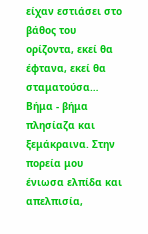είχαν εστιάσει στο βάθος του ορίζοντα, εκεί θα έφτανα, εκεί θα σταματούσα…
Βήμα - βήμα πλησίαζα και ξεμάκραινα. Στην πορεία μου ένιωσα ελπίδα και απελπισία,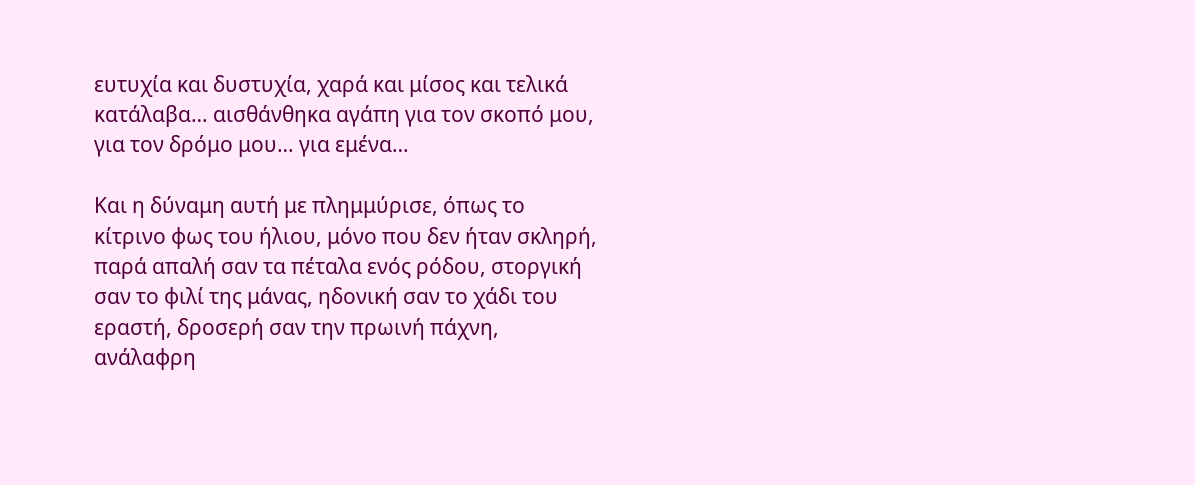ευτυχία και δυστυχία, χαρά και μίσος και τελικά κατάλαβα… αισθάνθηκα αγάπη για τον σκοπό μου, για τον δρόμο μου… για εμένα…

Και η δύναμη αυτή με πλημμύρισε, όπως το κίτρινο φως του ήλιου, μόνο που δεν ήταν σκληρή, παρά απαλή σαν τα πέταλα ενός ρόδου, στοργική σαν το φιλί της μάνας, ηδονική σαν το χάδι του εραστή, δροσερή σαν την πρωινή πάχνη, ανάλαφρη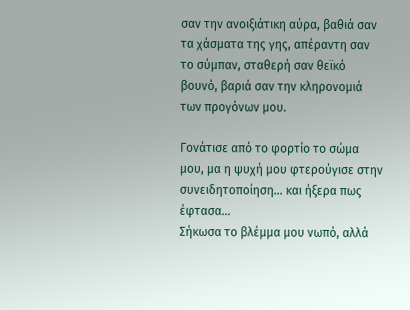σαν την ανοιξιάτικη αύρα, βαθιά σαν τα χάσματα της γης, απέραντη σαν το σύμπαν, σταθερή σαν θεϊκό βουνό, βαριά σαν την κληρονομιά των προγόνων μου.

Γονάτισε από το φορτίο το σώμα μου, μα η ψυχή μου φτερούγισε στην συνειδητοποίηση… και ήξερα πως έφτασα…
Σήκωσα το βλέμμα μου νωπό, αλλά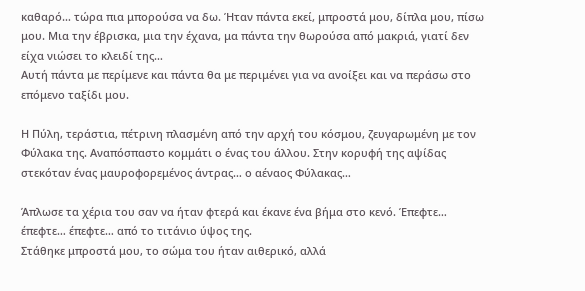καθαρό… τώρα πια μπορούσα να δω. Ήταν πάντα εκεί, μπροστά μου, δίπλα μου, πίσω μου. Μια την έβρισκα, μια την έχανα, μα πάντα την θωρούσα από μακριά, γιατί δεν είχα νιώσει το κλειδί της…
Αυτή πάντα με περίμενε και πάντα θα με περιμένει για να ανοίξει και να περάσω στο επόμενο ταξίδι μου.

Η Πύλη, τεράστια, πέτρινη πλασμένη από την αρχή του κόσμου, ζευγαρωμένη με τον Φύλακα της. Αναπόσπαστο κομμάτι ο ένας του άλλου. Στην κορυφή της αψίδας στεκόταν ένας μαυροφορεμένος άντρας… ο αέναος Φύλακας…

Άπλωσε τα χέρια του σαν να ήταν φτερά και έκανε ένα βήμα στο κενό. Έπεφτε… έπεφτε… έπεφτε… από το τιτάνιο ύψος της.
Στάθηκε μπροστά μου, το σώμα του ήταν αιθερικό, αλλά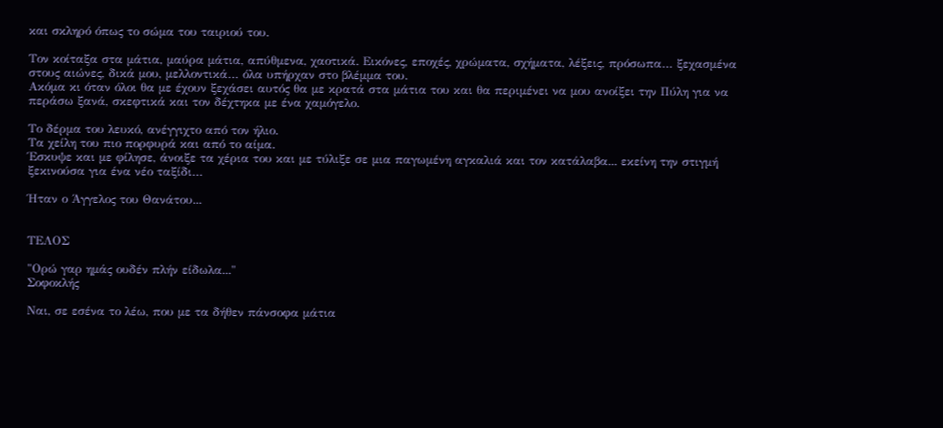και σκληρό όπως το σώμα του ταιριού του.

Τον κοίταξα στα μάτια, μαύρα μάτια, απύθμενα, χαοτικά. Εικόνες, εποχές, χρώματα, σχήματα, λέξεις, πρόσωπα… ξεχασμένα στους αιώνες, δικά μου, μελλοντικά… όλα υπήρχαν στο βλέμμα του.
Ακόμα κι όταν όλοι θα με έχουν ξεχάσει αυτός θα με κρατά στα μάτια του και θα περιμένει να μου ανοίξει την Πύλη για να περάσω ξανά, σκεφτικά και τον δέχτηκα με ένα χαμόγελο.

Το δέρμα του λευκό, ανέγγιχτο από τον ήλιο.
Τα χείλη του πιο πορφυρά και από το αίμα.
Έσκυψε και με φίλησε, άνοιξε τα χέρια του και με τύλιξε σε μια παγωμένη αγκαλιά και τον κατάλαβα... εκείνη την στιγμή ξεκινούσα για ένα νέο ταξίδι…

Ήταν ο Άγγελος του Θανάτου...


ΤΕΛΟΣ

"Ορώ γαρ ημάς ουδέν πλήν είδωλα..."
Σοφοκλής

Ναι, σε εσένα το λέω, που με τα δήθεν πάνσοφα μάτια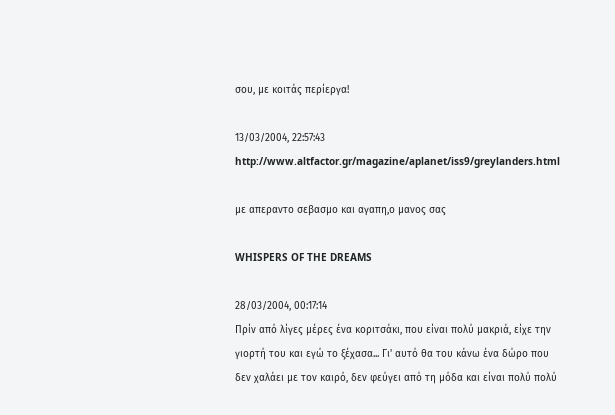σου, με κοιτάς περίεργα!

13/03/2004, 22:57:43
http://www.altfactor.gr/magazine/aplanet/iss9/greylanders.html

με απεραντο σεβασμο και αγαπη,ο μανος σας

WHISPERS OF THE DREAMS

28/03/2004, 00:17:14
Πρίν από λίγες μέρες ένα κοριτσάκι, που είναι πολύ μακριά, είχε την γιορτή του και εγώ το ξέχασα... Γι' αυτό θα του κάνω ένα δώρο που δεν χαλάει με τον καιρό, δεν φεύγει από τη μόδα και είναι πολύ πολύ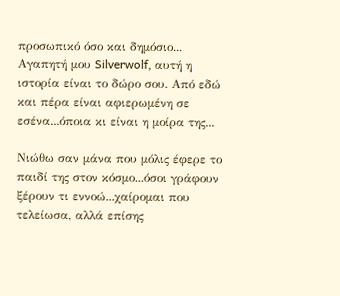προσωπικό όσο και δημόσιο...
Αγαπητή μου Silverwolf, αυτή η ιστορία είναι το δώρο σου. Από εδώ και πέρα είναι αφιερωμένη σε εσένα...όποια κι είναι η μοίρα της...

Νιώθω σαν μάνα που μόλις έφερε το παιδί της στον κόσμο...όσοι γράφουν ξέρουν τι εννοώ...χαίρομαι που τελείωσα, αλλά επίσης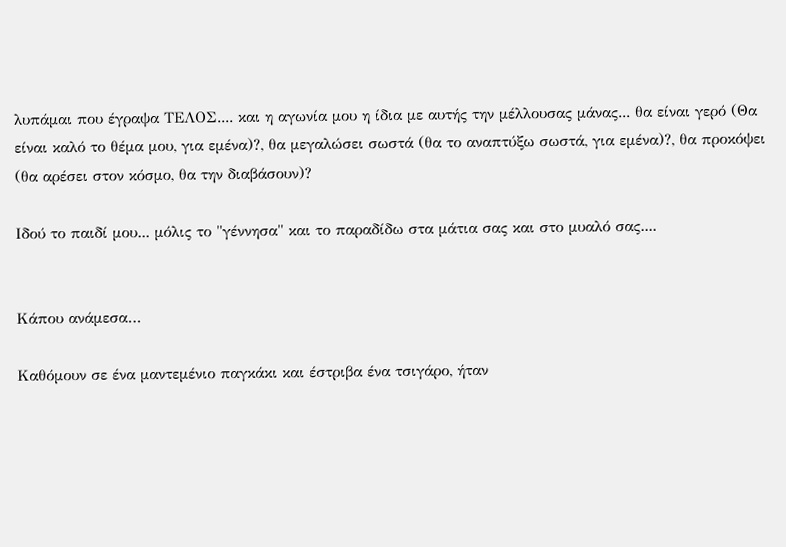λυπάμαι που έγραψα ΤΕΛΟΣ.... και η αγωνία μου η ίδια με αυτής την μέλλουσας μάνας... θα είναι γερό (Θα είναι καλό το θέμα μου, για εμένα)?, θα μεγαλώσει σωστά (θα το αναπτύξω σωστά, για εμένα)?, θα προκόψει (θα αρέσει στον κόσμο, θα την διαβάσουν)?

Ιδού το παιδί μου... μόλις το "γέννησα" και το παραδίδω στα μάτια σας και στο μυαλό σας....


Κάπου ανάμεσα…

Καθόμουν σε ένα μαντεμένιο παγκάκι και έστριβα ένα τσιγάρο, ήταν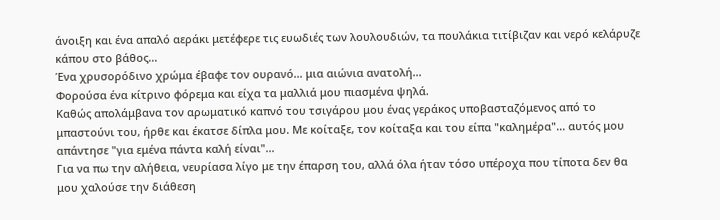άνοιξη και ένα απαλό αεράκι μετέφερε τις ευωδιές των λουλουδιών, τα πουλάκια τιτίβιζαν και νερό κελάρυζε κάπου στο βάθος...
Ένα χρυσορόδινο χρώμα έβαφε τον ουρανό... μια αιώνια ανατολή...
Φορούσα ένα κίτρινο φόρεμα και είχα τα μαλλιά μου πιασμένα ψηλά.
Καθώς απολάμβανα τον αρωματικό καπνό του τσιγάρου μου ένας γεράκος υποβασταζόμενος από το μπαστούνι του, ήρθε και έκατσε δίπλα μου. Με κοίταξε, τον κοίταξα και του είπα "καλημέρα"... αυτός μου απάντησε "για εμένα πάντα καλή είναι"...
Για να πω την αλήθεια, νευρίασα λίγο με την έπαρση του, αλλά όλα ήταν τόσο υπέροχα που τίποτα δεν θα μου χαλούσε την διάθεση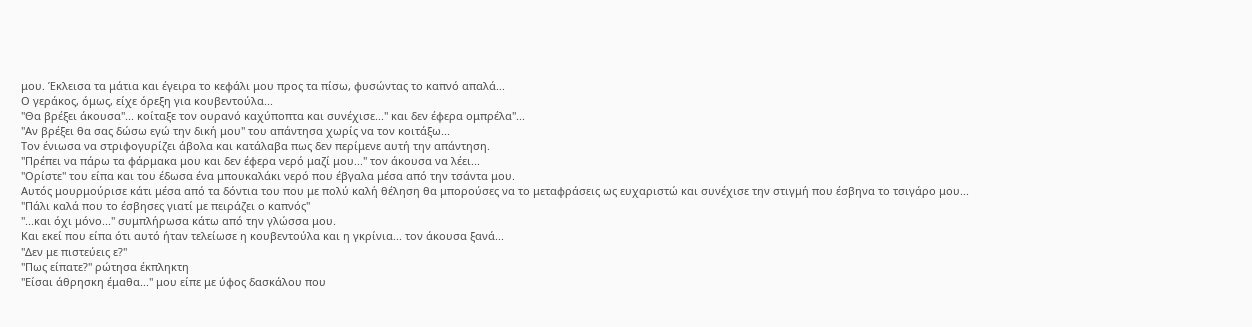μου. Έκλεισα τα μάτια και έγειρα το κεφάλι μου προς τα πίσω, φυσώντας το καπνό απαλά...
Ο γεράκος, όμως, είχε όρεξη για κουβεντούλα...
"Θα βρέξει άκουσα"... κοίταξε τον ουρανό καχύποπτα και συνέχισε..." και δεν έφερα ομπρέλα"...
"Αν βρέξει θα σας δώσω εγώ την δική μου" του απάντησα χωρίς να τον κοιτάξω...
Τον ένιωσα να στριφογυρίζει άβολα και κατάλαβα πως δεν περίμενε αυτή την απάντηση.
"Πρέπει να πάρω τα φάρμακα μου και δεν έφερα νερό μαζί μου..." τον άκουσα να λέει...
"Ορίστε" του είπα και του έδωσα ένα μπουκαλάκι νερό που έβγαλα μέσα από την τσάντα μου.
Αυτός μουρμούρισε κάτι μέσα από τα δόντια του που με πολύ καλή θέληση θα μπορούσες να το μεταφράσεις ως ευχαριστώ και συνέχισε την στιγμή που έσβηνα το τσιγάρο μου...
"Πάλι καλά που το έσβησες γιατί με πειράζει ο καπνός"
"...και όχι μόνο..." συμπλήρωσα κάτω από την γλώσσα μου.
Και εκεί που είπα ότι αυτό ήταν τελείωσε η κουβεντούλα και η γκρίνια... τον άκουσα ξανά...
"Δεν με πιστεύεις ε?"
"Πως είπατε?" ρώτησα έκπληκτη
"Είσαι άθρησκη έμαθα..." μου είπε με ύφος δασκάλου που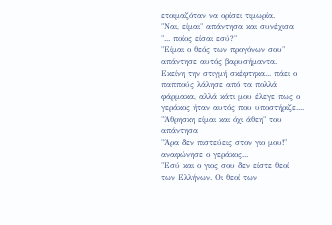ετοιμαζόταν να ορίσει τιμωρία.
"Ναι, είμαι" απάντησα και συνέχισα "... ποίος είσαι εσύ?"
"Είμαι ο θεός των προγόνων σου" απάντησε αυτός βαρυσήμαντα.
Εκείνη την στιγμή σκέφτηκα... πάει ο παππούς λάλησε από τα πολλά φάρμακα, αλλά κάτι μου έλεγε πως ο γεράκος ήταν αυτός που υποστήριζε....
"Άθρησκη είμαι και όχι άθεη" του απάντησα
"Άρα δεν πιστεύεις στον γιο μου!" αναφώνησε ο γεράκος...
"Εσύ και ο γιος σου δεν είστε θεοί των Ελλήνων. Οι θεοί των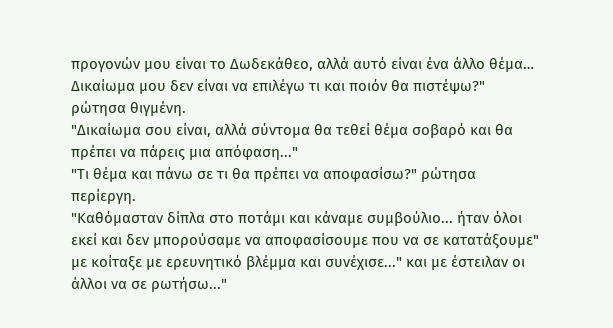προγονών μου είναι το Δωδεκάθεο, αλλά αυτό είναι ένα άλλο θέμα… Δικαίωμα μου δεν είναι να επιλέγω τι και ποιόν θα πιστέψω?" ρώτησα θιγμένη.
"Δικαίωμα σου είναι, αλλά σύντομα θα τεθεί θέμα σοβαρό και θα πρέπει να πάρεις μια απόφαση..."
"Τι θέμα και πάνω σε τι θα πρέπει να αποφασίσω?" ρώτησα περίεργη.
"Καθόμασταν δίπλα στο ποτάμι και κάναμε συμβούλιο... ήταν όλοι εκεί και δεν μπορούσαμε να αποφασίσουμε που να σε κατατάξουμε" με κοίταξε με ερευνητικό βλέμμα και συνέχισε..." και με έστειλαν οι άλλοι να σε ρωτήσω..."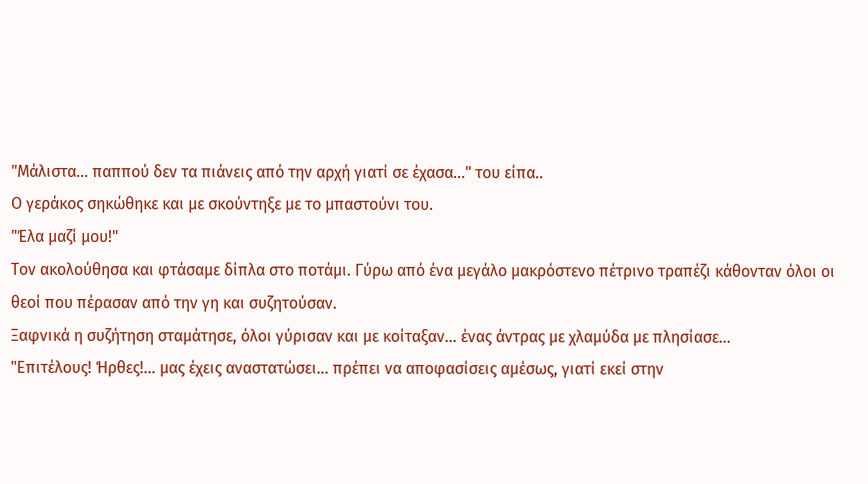"Μάλιστα... παππού δεν τα πιάνεις από την αρχή γιατί σε έχασα..." του είπα..
Ο γεράκος σηκώθηκε και με σκούντηξε με το μπαστούνι του.
"Έλα μαζί μου!"
Τον ακολούθησα και φτάσαμε δίπλα στο ποτάμι. Γύρω από ένα μεγάλο μακρόστενο πέτρινο τραπέζι κάθονταν όλοι οι θεοί που πέρασαν από την γη και συζητούσαν.
Ξαφνικά η συζήτηση σταμάτησε, όλοι γύρισαν και με κοίταξαν... ένας άντρας με χλαμύδα με πλησίασε...
"Επιτέλους! Ήρθες!... μας έχεις αναστατώσει... πρέπει να αποφασίσεις αμέσως, γιατί εκεί στην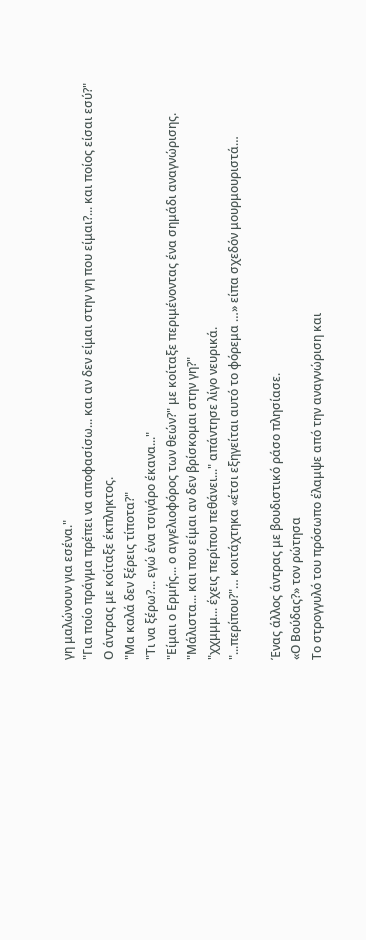γη μαλώνουν για εσένα."
"Για ποίο πράγμα πρέπει να αποφασίσω... και αν δεν είμαι στην γη που είμαι?... και ποίος είσαι εσύ?"
Ο άντρας με κοίταξε έκπληκτος.
"Μα καλά δεν ξέρεις τίποτα?"
"Τι να ξέρω?... εγώ ένα τσιγάρο έκανα..."
"Είμαι ο Ερμής... ο αγγελιοφόρος των θεών?" με κοίταξε περιμένοντας ένα σημάδι αναγνώρισης.
"Μάλιστα... και που είμαι αν δεν βρίσκομαι στην γη?"
"χχμμμ... έχεις περίπου πεθάνει..." απάντησε λίγο νευρικά.
"...περίπου?"… κοιτάχτηκα «έτσι εξηγείται αυτό το φόρεμα …» είπα σχεδόν μουρμουριστά…

Ένας άλλος άντρας με βουδιστικό ράσο πλησίασε.
«Ο Βούδας?» τον ρώτησα
Το στρογγυλό του πρόσωπο έλαμψε από την αναγνώριση και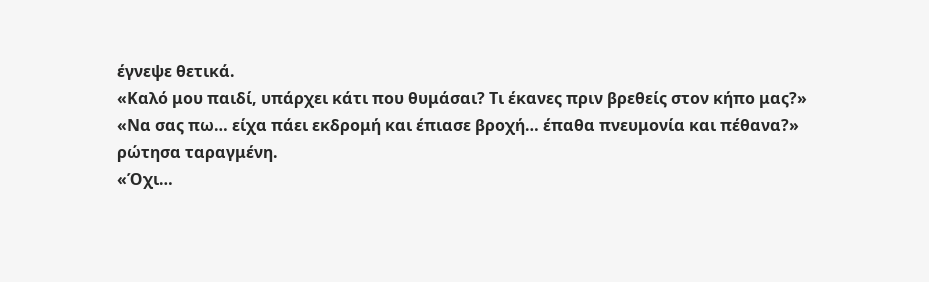έγνεψε θετικά.
«Καλό μου παιδί, υπάρχει κάτι που θυμάσαι? Τι έκανες πριν βρεθείς στον κήπο μας?»
«Να σας πω… είχα πάει εκδρομή και έπιασε βροχή… έπαθα πνευμονία και πέθανα?»
ρώτησα ταραγμένη.
«Όχι…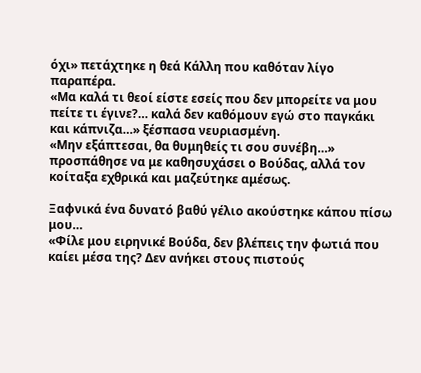όχι» πετάχτηκε η θεά Κάλλη που καθόταν λίγο παραπέρα.
«Μα καλά τι θεοί είστε εσείς που δεν μπορείτε να μου πείτε τι έγινε?… καλά δεν καθόμουν εγώ στο παγκάκι και κάπνιζα…» ξέσπασα νευριασμένη.
«Μην εξάπτεσαι, θα θυμηθείς τι σου συνέβη…» προσπάθησε να με καθησυχάσει ο Βούδας, αλλά τον κοίταξα εχθρικά και μαζεύτηκε αμέσως.

Ξαφνικά ένα δυνατό βαθύ γέλιο ακούστηκε κάπου πίσω μου…
«Φίλε μου ειρηνικέ Βούδα, δεν βλέπεις την φωτιά που καίει μέσα της? Δεν ανήκει στους πιστούς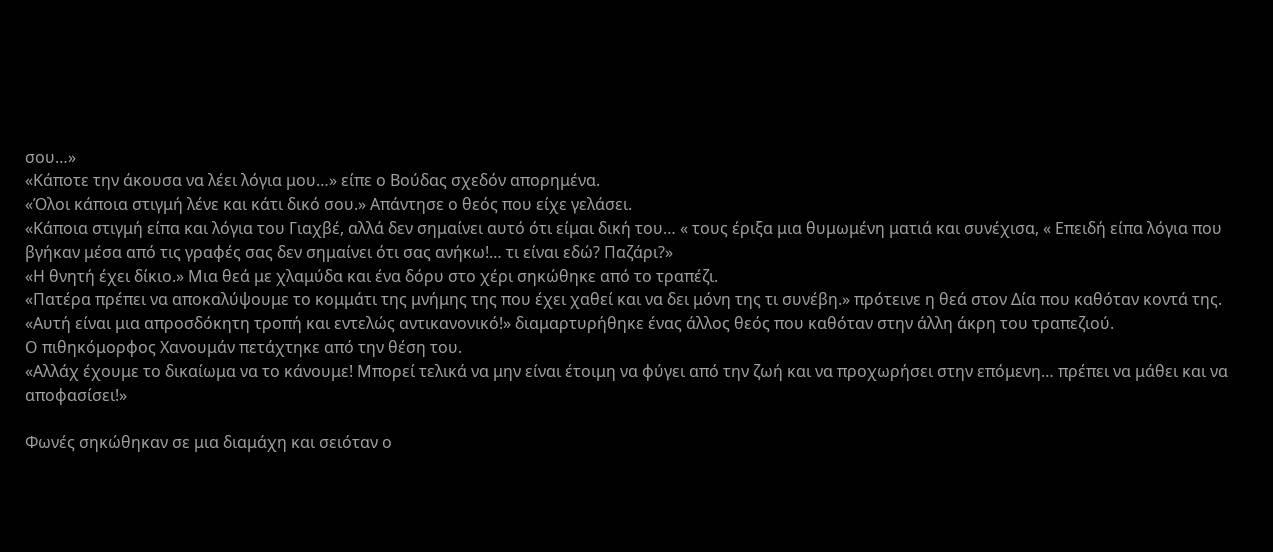σου…»
«Κάποτε την άκουσα να λέει λόγια μου…» είπε ο Βούδας σχεδόν απορημένα.
«Όλοι κάποια στιγμή λένε και κάτι δικό σου.» Απάντησε ο θεός που είχε γελάσει.
«Κάποια στιγμή είπα και λόγια του Γιαχβέ, αλλά δεν σημαίνει αυτό ότι είμαι δική του… « τους έριξα μια θυμωμένη ματιά και συνέχισα, « Επειδή είπα λόγια που βγήκαν μέσα από τις γραφές σας δεν σημαίνει ότι σας ανήκω!… τι είναι εδώ? Παζάρι?»
«Η θνητή έχει δίκιο.» Μια θεά με χλαμύδα και ένα δόρυ στο χέρι σηκώθηκε από το τραπέζι.
«Πατέρα πρέπει να αποκαλύψουμε το κομμάτι της μνήμης της που έχει χαθεί και να δει μόνη της τι συνέβη.» πρότεινε η θεά στον Δία που καθόταν κοντά της.
«Αυτή είναι μια απροσδόκητη τροπή και εντελώς αντικανονικό!» διαμαρτυρήθηκε ένας άλλος θεός που καθόταν στην άλλη άκρη του τραπεζιού.
Ο πιθηκόμορφος Χανουμάν πετάχτηκε από την θέση του.
«Αλλάχ έχουμε το δικαίωμα να το κάνουμε! Μπορεί τελικά να μην είναι έτοιμη να φύγει από την ζωή και να προχωρήσει στην επόμενη… πρέπει να μάθει και να αποφασίσει!»

Φωνές σηκώθηκαν σε μια διαμάχη και σειόταν ο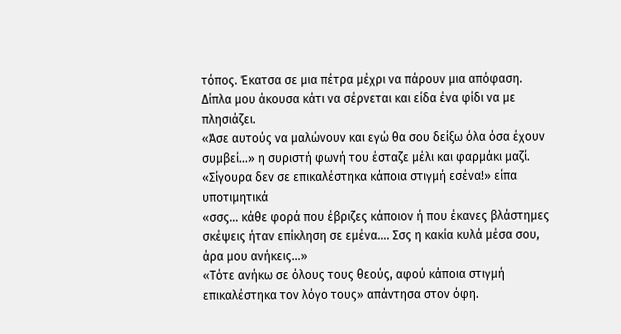τόπος. Έκατσα σε μια πέτρα μέχρι να πάρουν μια απόφαση. Δίπλα μου άκουσα κάτι να σέρνεται και είδα ένα φίδι να με πλησιάζει.
«Άσε αυτούς να μαλώνουν και εγώ θα σου δείξω όλα όσα έχουν συμβεί…» η συριστή φωνή του έσταζε μέλι και φαρμάκι μαζί.
«Σίγουρα δεν σε επικαλέστηκα κάποια στιγμή εσένα!» είπα υποτιμητικά
«σσς… κάθε φορά που έβριζες κάποιον ή που έκανες βλάστημες σκέψεις ήταν επίκληση σε εμένα…. Σσς η κακία κυλά μέσα σου, άρα μου ανήκεις…»
«Τότε ανήκω σε όλους τους θεούς, αφού κάποια στιγμή επικαλέστηκα τον λόγο τους» απάντησα στον όφη.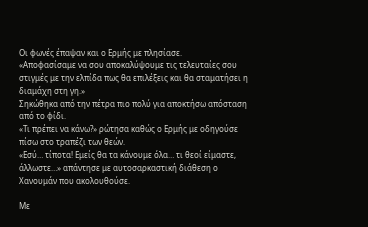Οι φωνές έπαψαν και ο Ερμής με πλησίασε.
«Αποφασίσαμε να σου αποκαλύψουμε τις τελευταίες σου στιγμές με την ελπίδα πως θα επιλέξεις και θα σταματήσει η διαμάχη στη γη.»
Σηκώθηκα από την πέτρα πιο πολύ για αποκτήσω απόσταση από το φίδι.
«Τι πρέπει να κάνω?» ρώτησα καθώς ο Ερμής με οδηγούσε πίσω στο τραπέζι των θεών.
«Εσύ… τίποτα! Εμείς θα τα κάνουμε όλα… τι θεοί είμαστε, άλλωστε…» απάντησε με αυτοσαρκαστική διάθεση ο Χανουμάν που ακολουθούσε.

Με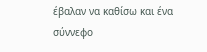έβαλαν να καθίσω και ένα σύννεφο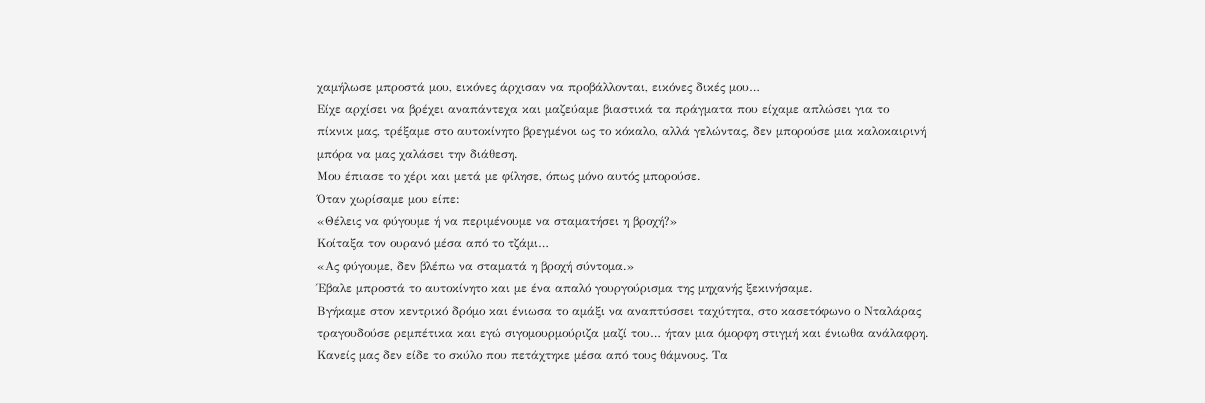χαμήλωσε μπροστά μου, εικόνες άρχισαν να προβάλλονται, εικόνες δικές μου…
Είχε αρχίσει να βρέχει αναπάντεχα και μαζεύαμε βιαστικά τα πράγματα που είχαμε απλώσει για το πίκνικ μας, τρέξαμε στο αυτοκίνητο βρεγμένοι ως το κόκαλο, αλλά γελώντας, δεν μπορούσε μια καλοκαιρινή μπόρα να μας χαλάσει την διάθεση.
Μου έπιασε το χέρι και μετά με φίλησε, όπως μόνο αυτός μπορούσε.
Όταν χωρίσαμε μου είπε:
«Θέλεις να φύγουμε ή να περιμένουμε να σταματήσει η βροχή?»
Κοίταξα τον ουρανό μέσα από το τζάμι…
«Ας φύγουμε, δεν βλέπω να σταματά η βροχή σύντομα.»
Έβαλε μπροστά το αυτοκίνητο και με ένα απαλό γουργούρισμα της μηχανής ξεκινήσαμε.
Βγήκαμε στον κεντρικό δρόμο και ένιωσα το αμάξι να αναπτύσσει ταχύτητα, στο κασετόφωνο ο Νταλάρας τραγουδούσε ρεμπέτικα και εγώ σιγομουρμούριζα μαζί του… ήταν μια όμορφη στιγμή και ένιωθα ανάλαφρη.
Κανείς μας δεν είδε το σκύλο που πετάχτηκε μέσα από τους θάμνους. Τα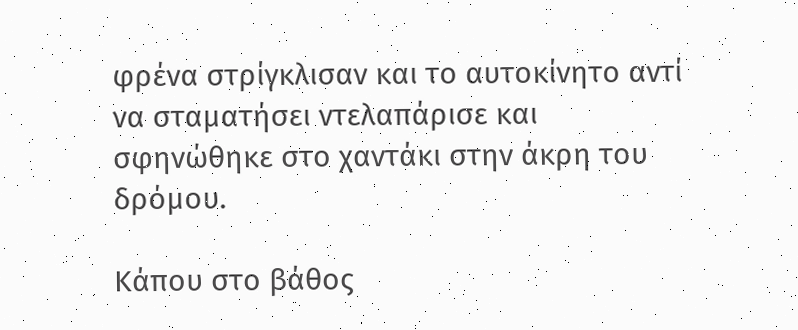φρένα στρίγκλισαν και το αυτοκίνητο αντί να σταματήσει ντελαπάρισε και σφηνώθηκε στο χαντάκι στην άκρη του δρόμου.

Κάπου στο βάθος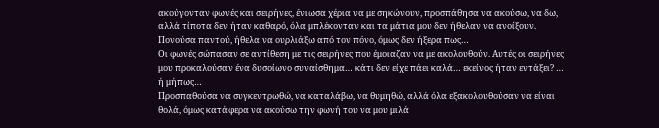ακούγονταν φωνές και σειρήνες, ένιωσα χέρια να με σηκώνουν, προσπάθησα να ακούσω, να δω, αλλά τίποτα δεν ήταν καθαρό, όλα μπλέκονταν και τα μάτια μου δεν ήθελαν να ανοίξουν. Πονούσα παντού, ήθελα να ουρλιάξω από τον πόνο, όμως δεν ήξερα πως…
Οι φωνές σώπασαν σε αντίθεση με τις σειρήνες που έμοιαζαν να με ακολουθούν. Αυτές οι σειρήνες μου προκαλούσαν ένα δυσοίωνο συναίσθημα… κάτι δεν είχε πάει καλά… εκείνος ήταν εντάξει? … ή μήπως…
Προσπαθούσα να συγκεντρωθώ, να καταλάβω, να θυμηθώ, αλλά όλα εξακολουθούσαν να είναι θολά, όμως κατάφερα να ακούσω την φωνή του να μου μιλά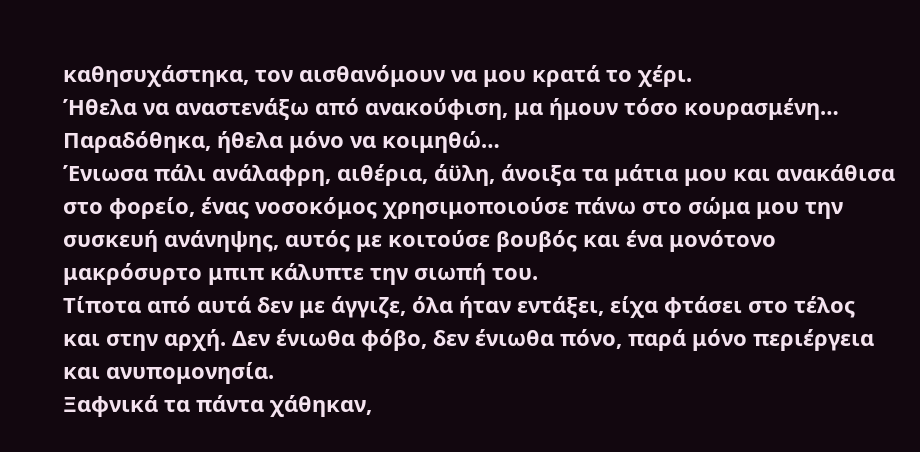καθησυχάστηκα, τον αισθανόμουν να μου κρατά το χέρι.
Ήθελα να αναστενάξω από ανακούφιση, μα ήμουν τόσο κουρασμένη…
Παραδόθηκα, ήθελα μόνο να κοιμηθώ…
Ένιωσα πάλι ανάλαφρη, αιθέρια, άϋλη, άνοιξα τα μάτια μου και ανακάθισα στο φορείο, ένας νοσοκόμος χρησιμοποιούσε πάνω στο σώμα μου την συσκευή ανάνηψης, αυτός με κοιτούσε βουβός και ένα μονότονο μακρόσυρτο μπιπ κάλυπτε την σιωπή του.
Τίποτα από αυτά δεν με άγγιζε, όλα ήταν εντάξει, είχα φτάσει στο τέλος και στην αρχή. Δεν ένιωθα φόβο, δεν ένιωθα πόνο, παρά μόνο περιέργεια και ανυπομονησία.
Ξαφνικά τα πάντα χάθηκαν,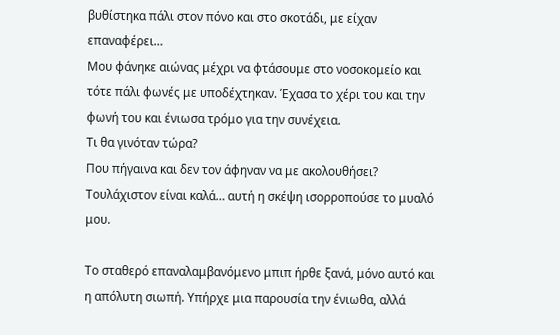βυθίστηκα πάλι στον πόνο και στο σκοτάδι, με είχαν επαναφέρει…
Μου φάνηκε αιώνας μέχρι να φτάσουμε στο νοσοκομείο και τότε πάλι φωνές με υποδέχτηκαν. Έχασα το χέρι του και την φωνή του και ένιωσα τρόμο για την συνέχεια.
Τι θα γινόταν τώρα?
Που πήγαινα και δεν τον άφηναν να με ακολουθήσει?
Τουλάχιστον είναι καλά… αυτή η σκέψη ισορροπούσε το μυαλό μου.

Το σταθερό επαναλαμβανόμενο μπιπ ήρθε ξανά, μόνο αυτό και η απόλυτη σιωπή. Υπήρχε μια παρουσία την ένιωθα, αλλά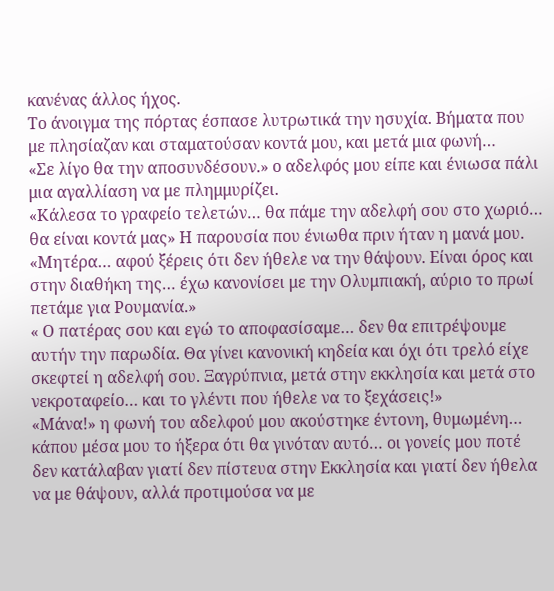κανένας άλλος ήχος.
Το άνοιγμα της πόρτας έσπασε λυτρωτικά την ησυχία. Βήματα που με πλησίαζαν και σταματούσαν κοντά μου, και μετά μια φωνή…
«Σε λίγο θα την αποσυνδέσουν.» ο αδελφός μου είπε και ένιωσα πάλι μια αγαλλίαση να με πλημμυρίζει.
«Κάλεσα το γραφείο τελετών… θα πάμε την αδελφή σου στο χωριό… θα είναι κοντά μας» Η παρουσία που ένιωθα πριν ήταν η μανά μου.
«Μητέρα… αφού ξέρεις ότι δεν ήθελε να την θάψουν. Είναι όρος και στην διαθήκη της… έχω κανονίσει με την Ολυμπιακή, αύριο το πρωί πετάμε για Ρουμανία.»
« Ο πατέρας σου και εγώ το αποφασίσαμε… δεν θα επιτρέψουμε αυτήν την παρωδία. Θα γίνει κανονική κηδεία και όχι ότι τρελό είχε σκεφτεί η αδελφή σου. Ξαγρύπνια, μετά στην εκκλησία και μετά στο νεκροταφείο… και το γλέντι που ήθελε να το ξεχάσεις!»
«Μάνα!» η φωνή του αδελφού μου ακούστηκε έντονη, θυμωμένη… κάπου μέσα μου το ήξερα ότι θα γινόταν αυτό… οι γονείς μου ποτέ δεν κατάλαβαν γιατί δεν πίστευα στην Εκκλησία και γιατί δεν ήθελα να με θάψουν, αλλά προτιμούσα να με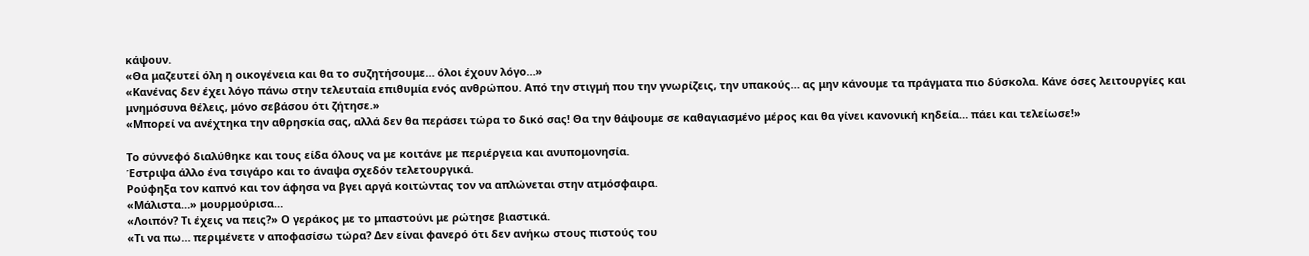κάψουν.
«Θα μαζευτεί όλη η οικογένεια και θα το συζητήσουμε… όλοι έχουν λόγο…»
«Κανένας δεν έχει λόγο πάνω στην τελευταία επιθυμία ενός ανθρώπου. Από την στιγμή που την γνωρίζεις, την υπακούς… ας μην κάνουμε τα πράγματα πιο δύσκολα. Κάνε όσες λειτουργίες και μνημόσυνα θέλεις, μόνο σεβάσου ότι ζήτησε.»
«Μπορεί να ανέχτηκα την αθρησκία σας, αλλά δεν θα περάσει τώρα το δικό σας! Θα την θάψουμε σε καθαγιασμένο μέρος και θα γίνει κανονική κηδεία… πάει και τελείωσε!»

Το σύννεφό διαλύθηκε και τους είδα όλους να με κοιτάνε με περιέργεια και ανυπομονησία.
Έστριψα άλλο ένα τσιγάρο και το άναψα σχεδόν τελετουργικά.
Ρούφηξα τον καπνό και τον άφησα να βγει αργά κοιτώντας τον να απλώνεται στην ατμόσφαιρα.
«Μάλιστα…» μουρμούρισα…
«Λοιπόν? Τι έχεις να πεις?» Ο γεράκος με το μπαστούνι με ρώτησε βιαστικά.
«Τι να πω… περιμένετε ν αποφασίσω τώρα? Δεν είναι φανερό ότι δεν ανήκω στους πιστούς του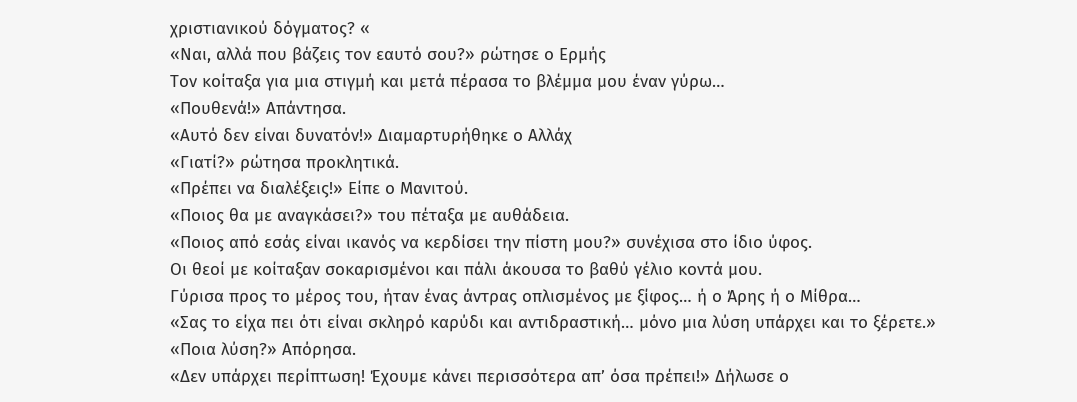χριστιανικού δόγματος? «
«Ναι, αλλά που βάζεις τον εαυτό σου?» ρώτησε ο Ερμής
Τον κοίταξα για μια στιγμή και μετά πέρασα το βλέμμα μου έναν γύρω…
«Πουθενά!» Απάντησα.
«Αυτό δεν είναι δυνατόν!» Διαμαρτυρήθηκε ο Αλλάχ
«Γιατί?» ρώτησα προκλητικά.
«Πρέπει να διαλέξεις!» Είπε ο Μανιτού.
«Ποιος θα με αναγκάσει?» του πέταξα με αυθάδεια.
«Ποιος από εσάς είναι ικανός να κερδίσει την πίστη μου?» συνέχισα στο ίδιο ύφος.
Οι θεοί με κοίταξαν σοκαρισμένοι και πάλι άκουσα το βαθύ γέλιο κοντά μου.
Γύρισα προς το μέρος του, ήταν ένας άντρας οπλισμένος με ξίφος… ή ο Άρης ή ο Μίθρα…
«Σας το είχα πει ότι είναι σκληρό καρύδι και αντιδραστική… μόνο μια λύση υπάρχει και το ξέρετε.»
«Ποια λύση?» Απόρησα.
«Δεν υπάρχει περίπτωση! Έχουμε κάνει περισσότερα απ’ όσα πρέπει!» Δήλωσε ο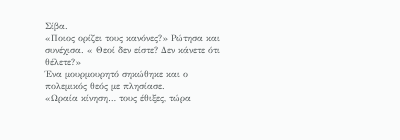Σίβα.
«Ποιος ορίζει τους κανόνες?» Ρώτησα και συνέχισα. « Θεοί δεν είστε? Δεν κάνετε ότι θέλετε?»
Ένα μουρμουρητό σηκώθηκε και ο πολεμικός θεός με πλησίασε.
«Ωραία κίνηση… τους έθιξες, τώρα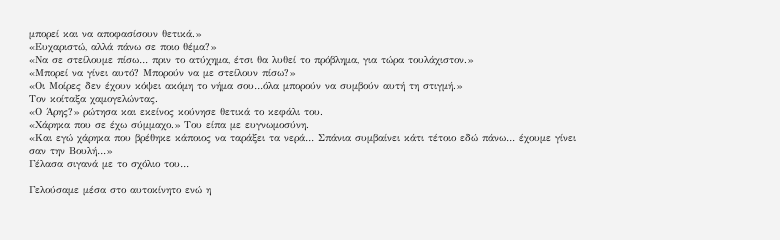μπορεί και να αποφασίσουν θετικά.»
«Ευχαριστώ, αλλά πάνω σε ποιο θέμα?»
«Να σε στείλουμε πίσω… πριν το ατύχημα, έτσι θα λυθεί το πρόβλημα, για τώρα τουλάχιστον.»
«Μπορεί να γίνει αυτό? Μπορούν να με στείλουν πίσω?»
«Οι Μοίρες δεν έχουν κόψει ακόμη το νήμα σου…όλα μπορούν να συμβούν αυτή τη στιγμή.»
Τον κοίταξα χαμογελώντας.
«Ο Άρης?» ρώτησα και εκείνος κούνησε θετικά το κεφάλι του.
«Χάρηκα που σε έχω σύμμαχο.» Του είπα με ευγνωμοσύνη.
«Και εγώ χάρηκα που βρέθηκε κάποιος να ταράξει τα νερά… Σπάνια συμβαίνει κάτι τέτοιο εδώ πάνω… έχουμε γίνει σαν την Βουλή…»
Γέλασα σιγανά με το σχόλιο του…

Γελούσαμε μέσα στο αυτοκίνητο ενώ η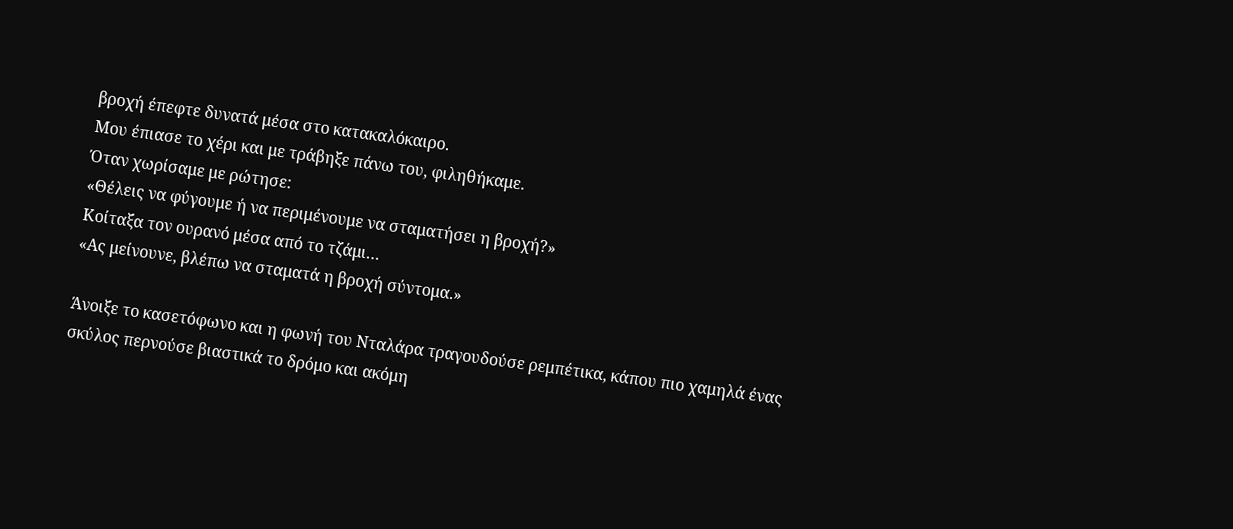βροχή έπεφτε δυνατά μέσα στο κατακαλόκαιρο.
Μου έπιασε το χέρι και με τράβηξε πάνω του, φιληθήκαμε.
Όταν χωρίσαμε με ρώτησε:
«Θέλεις να φύγουμε ή να περιμένουμε να σταματήσει η βροχή?»
Κοίταξα τον ουρανό μέσα από το τζάμι…
«Ας μείνουνε, βλέπω να σταματά η βροχή σύντομα.»

Άνοιξε το κασετόφωνο και η φωνή του Νταλάρα τραγουδούσε ρεμπέτικα, κάπου πιο χαμηλά ένας σκύλος περνούσε βιαστικά το δρόμο και ακόμη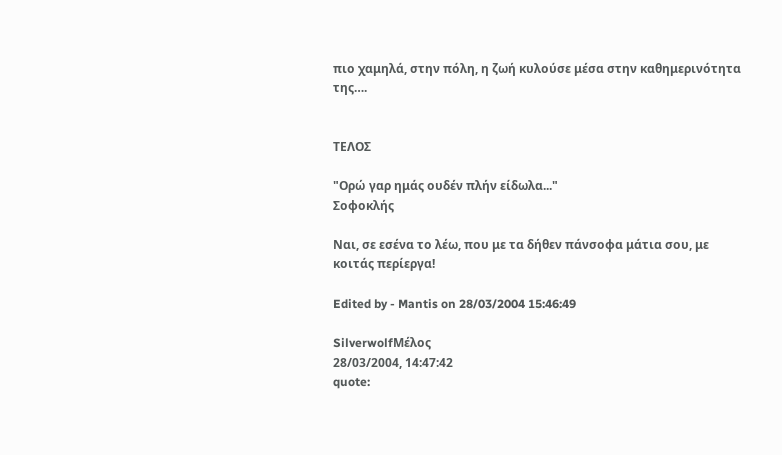πιο χαμηλά, στην πόλη, η ζωή κυλούσε μέσα στην καθημερινότητα της….


ΤΕΛΟΣ

"Ορώ γαρ ημάς ουδέν πλήν είδωλα..."
Σοφοκλής

Ναι, σε εσένα το λέω, που με τα δήθεν πάνσοφα μάτια σου, με κοιτάς περίεργα!

Edited by - Mantis on 28/03/2004 15:46:49

SilverwolfΜέλος
28/03/2004, 14:47:42
quote: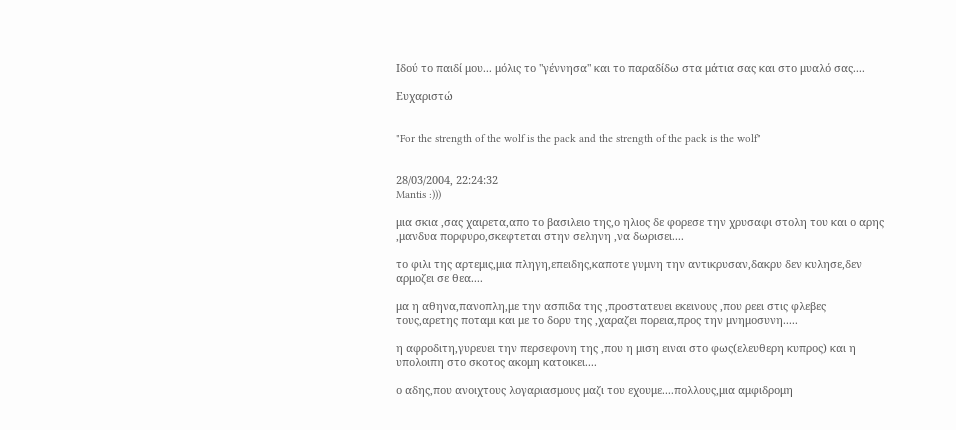Ιδού το παιδί μου... μόλις το "γέννησα" και το παραδίδω στα μάτια σας και στο μυαλό σας....

Ευχαριστώ


"For the strength of the wolf is the pack and the strength of the pack is the wolf"


28/03/2004, 22:24:32
Mantis :)))

μια σκια ,σας χαιρετα,απο το βασιλειο της,ο ηλιος δε φορεσε την χρυσαφι στολη του και ο αρης ,μανδυα πορφυρο,σκεφτεται στην σεληνη ,να δωρισει....

το φιλι της αρτεμις,μια πληγη,επειδης,καποτε γυμνη την αντικρυσαν,δακρυ δεν κυλησε,δεν αρμοζει σε θεα....

μα η αθηνα,πανοπλη,με την ασπιδα της ,προστατευει εκεινους ,που ρεει στις φλεβες τους,αρετης ποταμι και με το δορυ της ,χαραζει πορεια,προς την μνημοσυνη.....

η αφροδιτη,γυρευει την περσεφονη της ,που η μιση ειναι στο φως(ελευθερη κυπρος) και η υπολοιπη στο σκοτος ακομη κατοικει....

ο αδης,που ανοιχτους λογαριασμους μαζι του εχουμε....πολλους,μια αμφιδρομη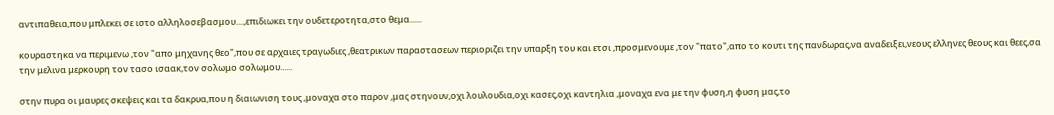αντιπαθεια,που μπλεκει σε ιστο αλληλοσεβασμου....,επιδιωκει την ουδετεροτητα,στο θεμα......

κουραστηκα να περιμενω ,τον "απο μηχανης θεο",που σε αρχαιες τραγωδιες ,θεατρικων παραστασεων περιοριζει την υπαρξη του και ετσι ,προσμενουμε ,τον "πατο",απο το κουτι της πανδωρας,να αναδειξει,νεους ελληνες θεους και θεες,σα την μελινα μερκουρη τον τασο ισαακ,τον σολωμο σολωμου......

στην πυρα οι μαυρες σκεψεις και τα δακρυα,που η διαιωνιση τους ,μοναχα στο παρον ,μας στηνουν,οχι λουλουδια,οχι κασες,οχι καντηλια ,μοναχα ενα με την φυση,η φυση μας,το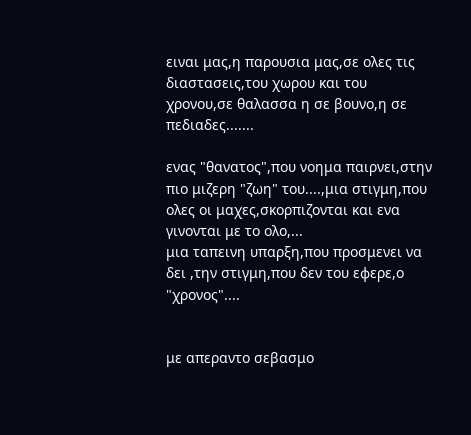ειναι μας,η παρουσια μας,σε ολες τις διαστασεις,του χωρου και του χρονου,σε θαλασσα η σε βουνο,η σε πεδιαδες.......

ενας "θανατος",που νοημα παιρνει,στην πιο μιζερη "ζωη" του....,μια στιγμη,που ολες οι μαχες,σκορπιζονται και ενα γινονται με το ολο,...
μια ταπεινη υπαρξη,που προσμενει να δει ,την στιγμη,που δεν του εφερε,ο "χρονος"....


με απεραντο σεβασμο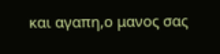και αγαπη,ο μανος σας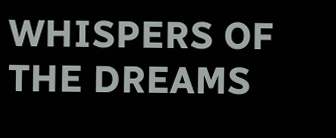WHISPERS OF THE DREAMS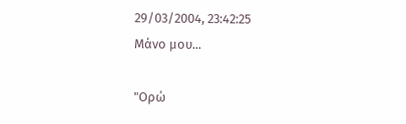29/03/2004, 23:42:25
Μάνο μου...

"Ορώ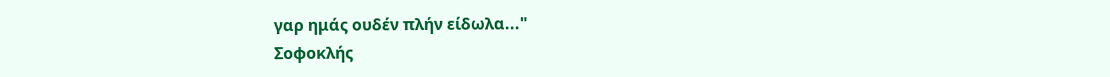γαρ ημάς ουδέν πλήν είδωλα..."
Σοφοκλής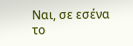Ναι, σε εσένα το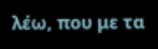λέω, που με τα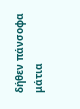δήθεν πάνσοφα μάτια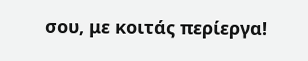σου, με κοιτάς περίεργα!